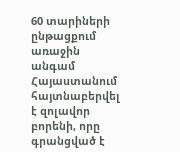60 տարիների ընթացքում առաջին անգամ Հայաստանում հայտնաբերվել է զոլավոր բորենի, որը գրանցված է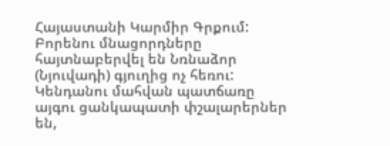Հայաստանի Կարմիր Գրքում: Բորենու մնացորդները հայտնաբերվել են Նռնաձոր (Նյուվադի) գյուղից ոչ հեռու: Կենդանու մահվան պատճառը այգու ցանկապատի փշալարերներ են,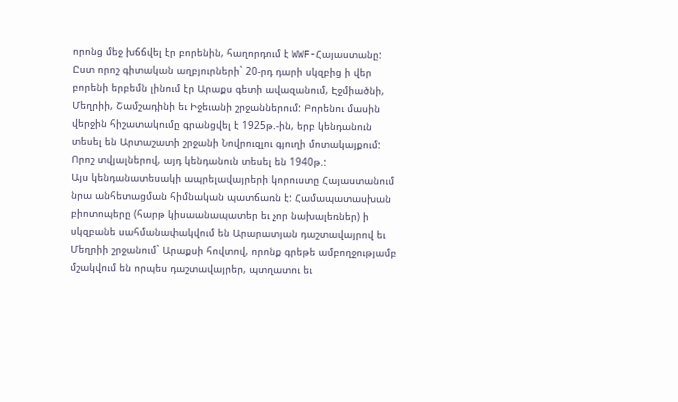որոնց մեջ խճճվել էր բորենին, հաղորդում է WWF-Հայաստանը:
Ըստ որոշ գիտական աղբյուրների` 20‐րդ դարի սկզբից ի վեր բորենի երբեմն լինում էր Արաքս գետի ավազանում, Էջմիածնի, Մեղրիի, Շամշադինի եւ Իջեւանի շրջաններում: Բորենու մասին վերջին հիշատակումը գրանցվել է 1925թ.-ին, երբ կենդանուն տեսել են Արտաշատի շրջանի Նովրուզլու գյուղի մոտակայքում: Որոշ տվյալներով, այդ կենդանուն տեսել են 1940թ.:
Այս կենդանատեսակի ապրելավայրերի կորուստը Հայաստանում նրա անհետացման հիմնական պատճառն է: Համապատասխան բիոտոպերը (հարթ կիսաանապատեր եւ չոր նախալեռներ) ի սկզբանե սահմանափակվում են Արարատյան դաշտավայրով եւ Մեղրիի շրջանում` Արաքսի հովտով, որոնք գրեթե ամբողջությամբ մշակվում են որպես դաշտավայրեր, պտղատու եւ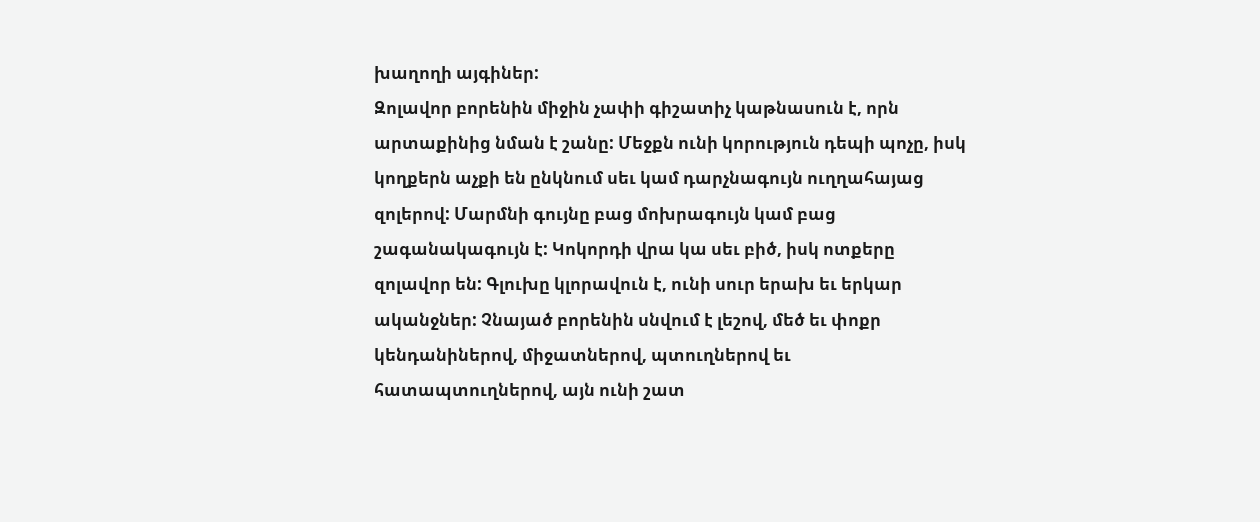խաղողի այգիներ:
Զոլավոր բորենին միջին չափի գիշատիչ կաթնասուն է, որն արտաքինից նման է շանը: Մեջքն ունի կորություն դեպի պոչը, իսկ կողքերն աչքի են ընկնում սեւ կամ դարչնագույն ուղղահայաց զոլերով: Մարմնի գույնը բաց մոխրագույն կամ բաց շագանակագույն է: Կոկորդի վրա կա սեւ բիծ, իսկ ոտքերը զոլավոր են: Գլուխը կլորավուն է, ունի սուր երախ եւ երկար ականջներ: Չնայած բորենին սնվում է լեշով, մեծ եւ փոքր կենդանիներով, միջատներով, պտուղներով եւ հատապտուղներով, այն ունի շատ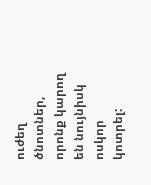ուժեղ ծնոտներ, որոնք կարող են նույնիսկ ոսկոր կոտրել: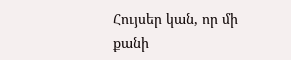Հույսեր կան, որ մի քանի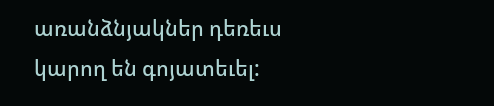առանձնյակներ դեռեւս կարող են գոյատեւել: